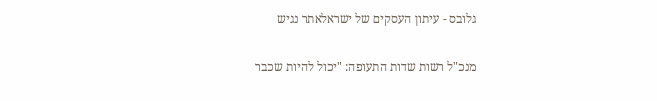גלובס - עיתון העסקים של ישראלאתר נגיש

מנכ"ל רשות שדות התעופה: "יכול להיות שכבר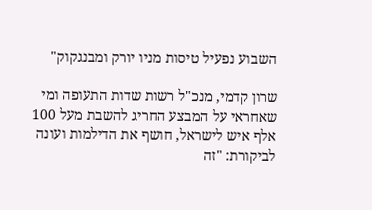השבוע נפעיל טיסות מניו יורק ומבנגקוק"

שרון קדמי, מנכ"ל רשות שדות התעופה ומי שאחראי על המבצע החריג להשבת מעל 100 אלף איש לישראל, חושף את הדילמות ועונה לביקורת: "זה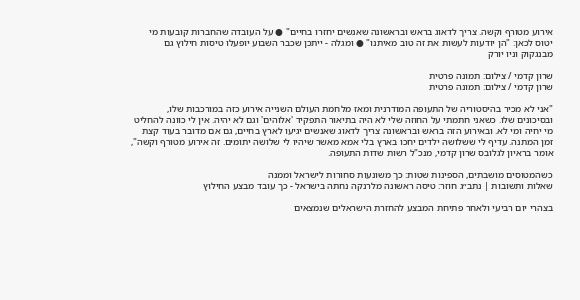אירוע מטורף וקשה. צריך לדאוג בראש ובראשונה שאנשים יחזרו בחיים" ● על העובדה שהחברות קובעות מי יטוס לכאן: "הן יודעות לעשות את זה טוב מאיתנו" ● ומגלה - ייתכן שכבר השבוע יופעלו טיסות חילוץ גם מבנגקוק וניו יורק

שרון קדמי / צילום: תמונה פרטית
שרון קדמי / צילום: תמונה פרטית

"אני לא מכיר בהיסטוריה של התעופה המודרנית ומאז מלחמת העולם השנייה אירוע כזה במורכבות שלו, ובסיכונים שלו. כשאני חתמתי על החוזה שלי לא היה בתיאור התפקיד 'אלוהים' וגם לא יהיה. אין לי כוונה להחליט מי יחיה ומי לא. ובאירוע הזה בראש ובראשונה צריך לדאוג שאנשים יגיעו לארץ בחיים, גם אם מדובר בעוד קצת זמן המתנה. עדיף לי ששלושה ילדים יחכו בארץ בלי אמא מאשר שיהיו לי שלושה יתומים. זה אירוע מטורף וקשה", אומר בראיון לגלובס שרון קדמי, מנכ"ל רשות שדות התעופה.

כשהמטוסים מושבתים, הספינות שטות: כך משונעות סחורות לישראל וממנה
שאלות ותשובות | נתב״ג חוזר: טיסה ראשונה מלרנקה נחתה בישראל - כך עובד מבצע החילוץ

בצהרי יום רביעי ולאחר פתיחת המבצע להחזרת הישראלים שנמצאים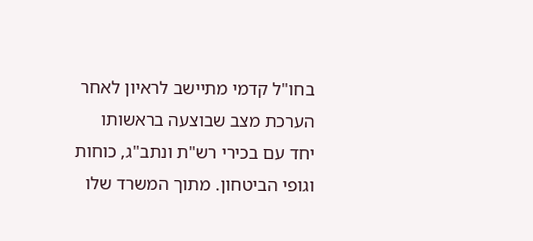בחו"ל קדמי מתיישב לראיון לאחר הערכת מצב שבוצעה בראשותו יחד עם בכירי רש"ת ונתב"ג, כוחות וגופי הביטחון. מתוך המשרד שלו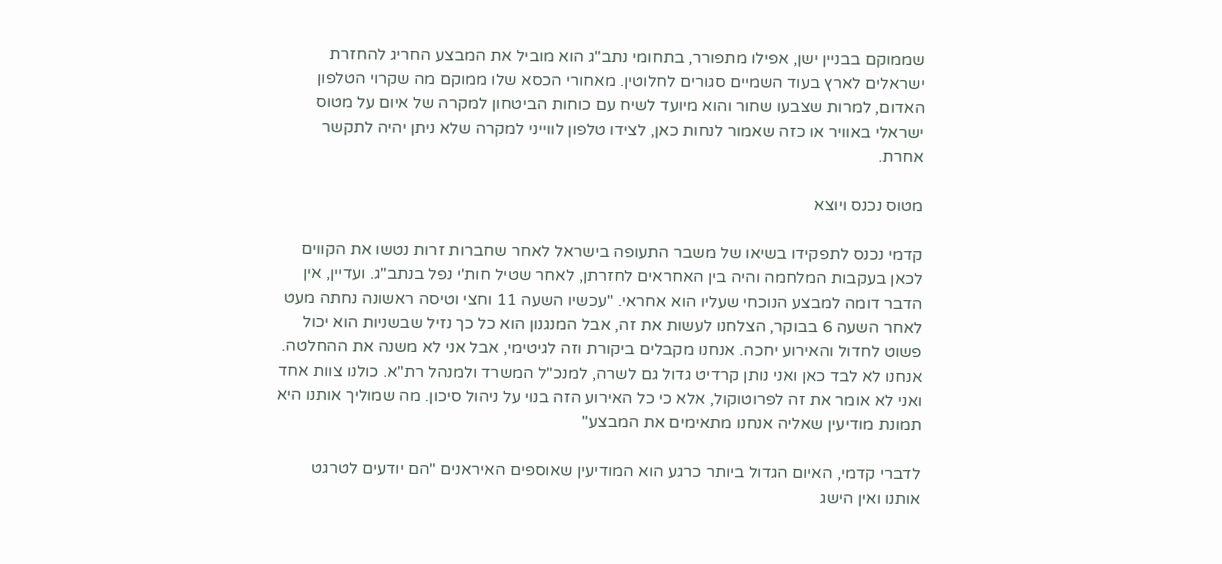שממוקם בבניין ישן, אפילו מתפורר, בתחומי נתב"ג הוא מוביל את המבצע החריג להחזרת ישראלים לארץ בעוד השמיים סגורים לחלוטין. מאחורי הכסא שלו ממוקם מה שקרוי הטלפון האדום, למרות שצבעו שחור והוא מיועד לשיח עם כוחות הביטחון למקרה של איום על מטוס ישראלי באוויר או כזה שאמור לנחות כאן, לצידו טלפון לווייני למקרה שלא ניתן יהיה לתקשר אחרת.

מטוס נכנס ויוצא

קדמי נכנס לתפקידו בשיאו של משבר התעופה בישראל לאחר שחברות זרות נטשו את הקווים לכאן בעקבות המלחמה והיה בין האחראים לחזרתן, לאחר שטיל חות'י נפל בנתב"ג. ועדיין, אין הדבר דומה למבצע הנוכחי שעליו הוא אחראי. "עכשיו השעה 11 וחצי וטיסה ראשונה נחתה מעט לאחר השעה 6 בבוקר, הצלחנו לעשות את זה, אבל המנגנון הוא כל כך נזיל שבשניות הוא יכול פשוט לחדול והאירוע יחכה. אנחנו מקבלים ביקורת וזה לגיטימי, אבל אני לא משנה את ההחלטה. אנחנו לא לבד כאן ואני נותן קרדיט גדול גם לשרה, למנכ"ל המשרד ולמנהל רת"א. כולנו צוות אחד ואני לא אומר את זה לפרוטוקול, אלא כי כל האירוע הזה בנוי על ניהול סיכון. מה שמוליך אותנו היא תמונת מודיעין שאליה אנחנו מתאימים את המבצע"

לדברי קדמי, האיום הגדול ביותר כרגע הוא המודיעין שאוספים האיראנים "הם יודעים לטרגט אותנו ואין הישג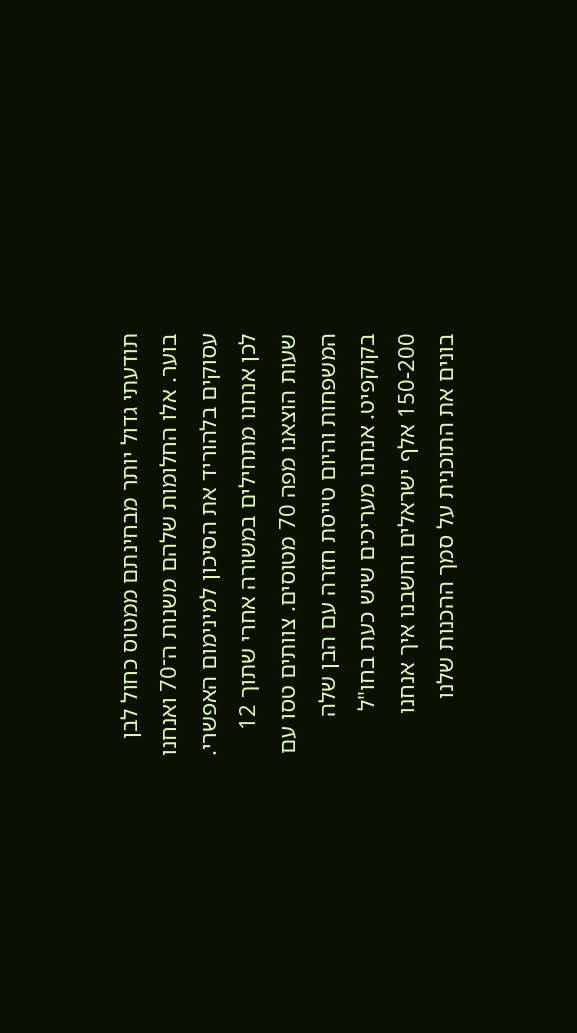תודעתי גדול יותר מבחינתם ממטוס כחול לבן בוער. אלו החלומות שלהם משנות ה־70 ואנחנו עסוקים בלהוריד את הסיכון למינימום האפשרי. לכן אנחנו מתחילים במשורה אחרי שתוך 12 שעות הוצאנו מפה 70 מטוסים. צוותים טסו עם המשפחות והיום טייסת חזרה עם הבן שלה בקוקפיט. אנחנו מעריכים שיש כעת בחו"ל 150-200 אלף ישראלים וחשבנו איך אנחנו בונים את התוכנית על סמך ההכנות שלנו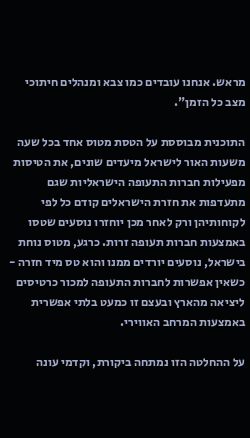מראש. אנחנו עובדים כמו צבא ומנהלים חיתוכי מצב כל הזמן".

התוכנית מבוססת על הטסת מטוס אחד בכל שעה משעות האור לישראל מיעדים שונים, את הטיסות מפעילות חברות התעופה הישראליות שגם מתעדפות את חזרת הישראלים קודם כל לפי לקוחותיהן ורק לאחר מכן יוחזרו נוסעים שטסו באמצעות חברות תעופה זרות. כרגע, מטוס נוחת בישראל, נוסעים יורדים ממנו והוא טס מיד חזרה - כשאין אפשרות לחברות התעופה למכור כרטיסים ליציאה מהארץ ובעצם זו כמעט בלתי אפשרית באמצעות המרחב האווירי.

על ההחלטה הזו נמתחה ביקורת, וקדמי עונה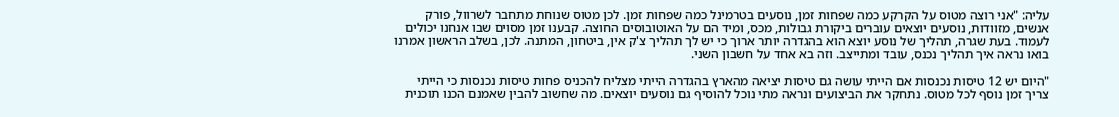עליה: "אני רוצה מטוס על הקרקע כמה שפחות זמן, נוסעים בטרמינל כמה שפחות זמן. לכן מטוס שנוחת מתחבר לשרוול, פורק אנשים, מזוודות, נוסעים יוצאים עוברים ביקורת גבולות, מכס, ומיד הם על האוטובוסים החוצה. קבענו זמן מסוים שבו אנחנו יכולים לעמוד. בעת שגרה, תהליך של נוסע יוצא הוא בהגדרה יותר ארוך כי יש לך תהליך צ'ק אין, ביטחון, המתנה. לכן, בשלב הראשון אמרנו בואו נראה איך תהליך נכנס, עובד ומתייצב. וזה בא אחד על חשבון השני.

"היום יש 12 טיסות נכנסות אם הייתי עושה גם טיסות יציאה מהארץ בהגדרה הייתי מצליח להכניס פחות טיסות נכנסות כי הייתי צריך זמן נוסף לכל מטוס. נתחקר את הביצועים ונראה מתי נוכל להוסיף גם נוסעים יוצאים. מה שחשוב להבין שאמנם הכנו תוכנית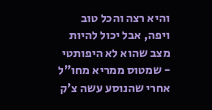והיא רצה והכל טוב ויפה, אבל יכול להיות מצב שהוא לא היפותטי - שמטוס ממריא מחו"ל אחרי שהנוסע עשה צ'ק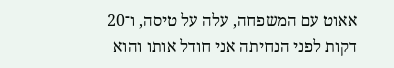אאוט עם המשפחה, עלה על טיסה, ו־20 דקות לפני הנחיתה אני חודל אותו והוא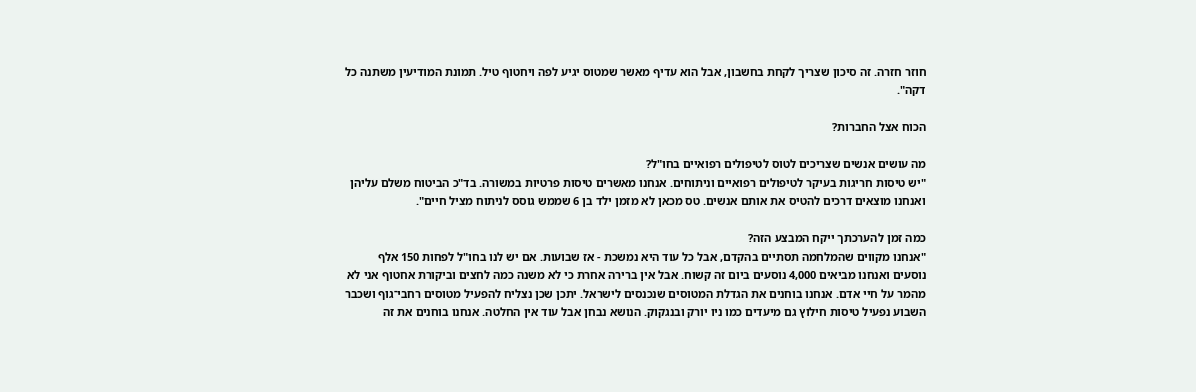חוזר חזרה. זה סיכון שצריך לקחת בחשבון, אבל הוא עדיף מאשר שמטוס יגיע לפה ויחטוף טיל. תמונת המודיעין משתנה כל דקה".

הכוח אצל החברות?

מה עושים אנשים שצריכים לטוס לטיפולים רפואיים בחו"ל?
"יש טיסות חריגות בעיקר לטיפולים רפואיים וניתוחים. אנחנו מאשרים טיסות פרטיות במשורה. בד"כ הביטוח משלם עליהן ואנחנו מוצאים דרכים להטיס את אותם אנשים. טס מכאן לא מזמן ילד בן 6 שממש גוסס לניתוח מציל חיים".

כמה זמן להערכתך ייקח המבצע הזה?
"אנחנו מקווים שהמלחמה תסתיים בהקדם, אבל כל עוד היא נמשכת - אז שבועות. אם יש לנו בחו"ל לפחות 150 אלף נוסעים ואנחנו מביאים 4,000 נוסעים ביום זה קשוח. אבל אין ברירה אחרת כי לא משנה כמה לחצים וביקורת אחטוף אני לא מהמר על חיי אדם. אנחנו בוחנים את הגדלת המטוסים שנכנסים לישראל. יתכן שכן נצליח להפעיל מטוסים רחבי־גוף ושכבר השבוע נפעיל טיסות חילוץ גם מיעדים כמו ניו יורק ובנגקוק. הנושא נבחן אבל עוד אין החלטה. אנחנו בוחנים את זה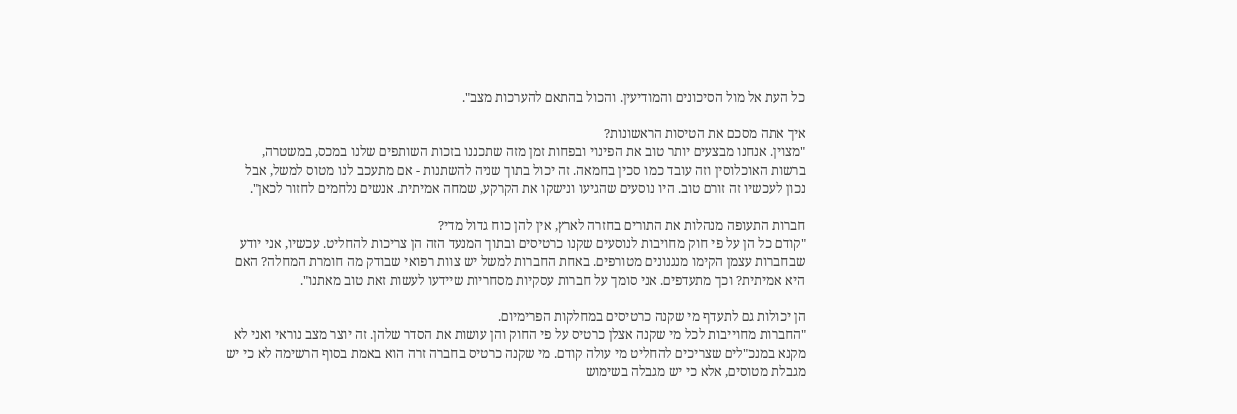כל העת אל מול הסיכונים והמודיעין. והכול בהתאם להערכות מצב".

איך אתה מסכם את הטיסות הראשונות?
"מצוין. אנחנו מבצעים יותר טוב את הפינוי ובפחות זמן מזה שתכננו בזכות השותפים שלנו במכס, במשטרה, ברשות האוכלוסין וזה עובד כמו סכין בחמאה. זה יכול בתוך שניה להשתנות - אם מתעכב לנו מטוס למשל, אבל נכון לעכשיו זה זורם טוב. היו נוסעים שהגיעו ונישקו את הקרקע, שמחה אמיתית. אנשים נלחמים לחזור לכאן".

חברות התעופה מנהלות את התורים בחזרה לארץ, אין להן כוח גדול מדי?
"קודם כל הן על פי חוק מחויבות לנוסעים שקנו כרטיסים ובתוך המנעד הזה הן צריכות להחליט. עכשיו, אני יודע שבחברות עצמן הקימו מנגנונים מטורפים. באחת החברות למשל יש צוות רפואי שבודק מה חומרת המחלה? האם היא אמיתית? וכך מתעדפים. אני סומך על חברות עסקיות מסחריות שיידעו לעשות זאת טוב מאתנו".

הן יכולות גם לתעדף מי שקנה כרטיסים במחלקות הפרימיום.
"החברות מחוייבות לכל מי שקנה אצלן כרטיס על פי החוק והן עושות את הסדר שלהן. זה יוצר מצב נוראי ואני לא מקנא במנכ"לים שצריכים להחליט מי עולה קודם. מי שקנה כרטיס בחברה זרה הוא באמת בסוף הרשימה לא כי יש מגבלת מטוסים, אלא כי יש מגבלה בשימוש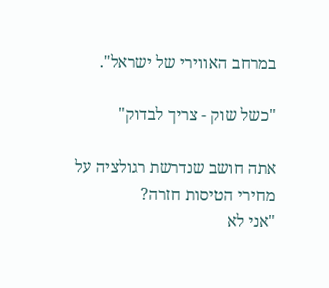במרחב האווירי של ישראל".

"כשל שוק - צריך לבדוק"

אתה חושב שנדרשת רגולציה על מחירי הטיסות חזרה?
"אני לא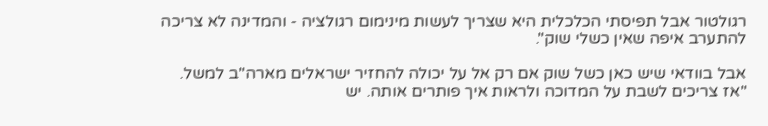רגולטור אבל תפיסתי הכלכלית היא שצריך לעשות מינימום רגולציה - והמדינה לא צריכה להתערב איפה שאין כשלי שוק".

אבל בוודאי שיש כאן כשל שוק אם רק אל על יכולה להחזיר ישראלים מארה"ב למשל.
"אז צריכים לשבת על המדוכה ולראות איך פותרים אותה. יש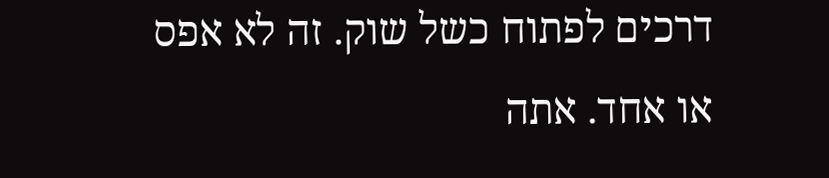דרכים לפתוח כשל שוק. זה לא אפס או אחד. אתה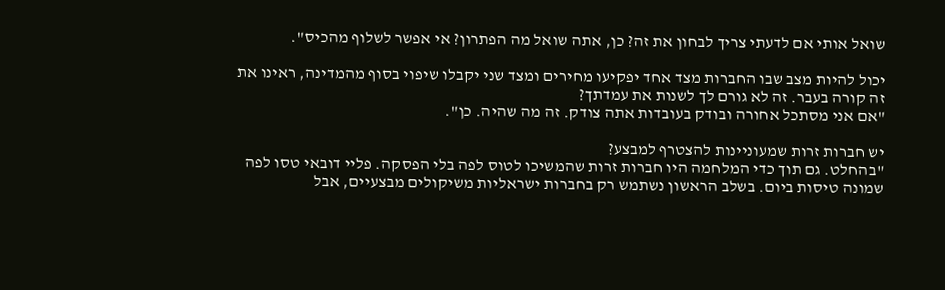שואל אותי אם לדעתי צריך לבחון את זה? כן, אתה שואל מה הפתרון? אי אפשר לשלוף מהכיס".

יכול להיות מצב שבו החברות מצד אחד יפקיעו מחירים ומצד שני יקבלו שיפוי בסוף מהמדינה, ראינו את זה קורה בעבר. זה לא גורם לך לשנות את עמדתך?
"אם אני מסתכל אחורה ובודק בעובדות אתה צודק. זה מה שהיה. כן".

יש חברות זרות שמעוניינות להצטרף למבצע?
"בהחלט. גם תוך כדי המלחמה היו חברות זרות שהמשיכו לטוס לפה בלי הפסקה. פליי דובאי טסו לפה שמונה טיסות ביום. בשלב הראשון נשתמש רק בחברות ישראליות משיקולים מבצעיים, אבל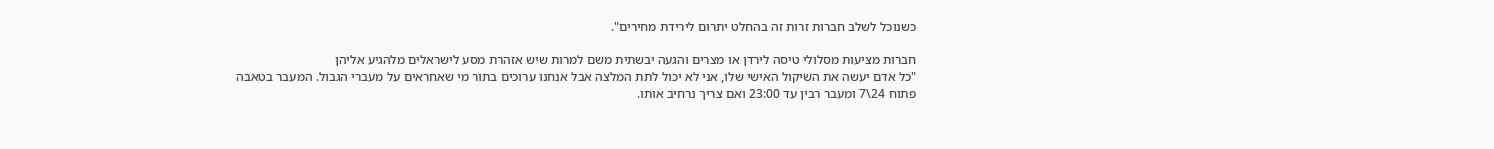כשנוכל לשלב חברות זרות זה בהחלט יתרום לירידת מחירים".

חברות מציעות מסלולי טיסה לירדן או מצרים והגעה יבשתית משם למרות שיש אזהרת מסע לישראלים מלהגיע אליהן
"כל אדם יעשה את השיקול האישי שלו, אני לא יכול לתת המלצה אבל אנחנו ערוכים בתור מי שאחראים על מעברי הגבול. המעבר בטאבה פתוח 24\7 ומעבר רבין עד 23:00 ואם צריך נרחיב אותו.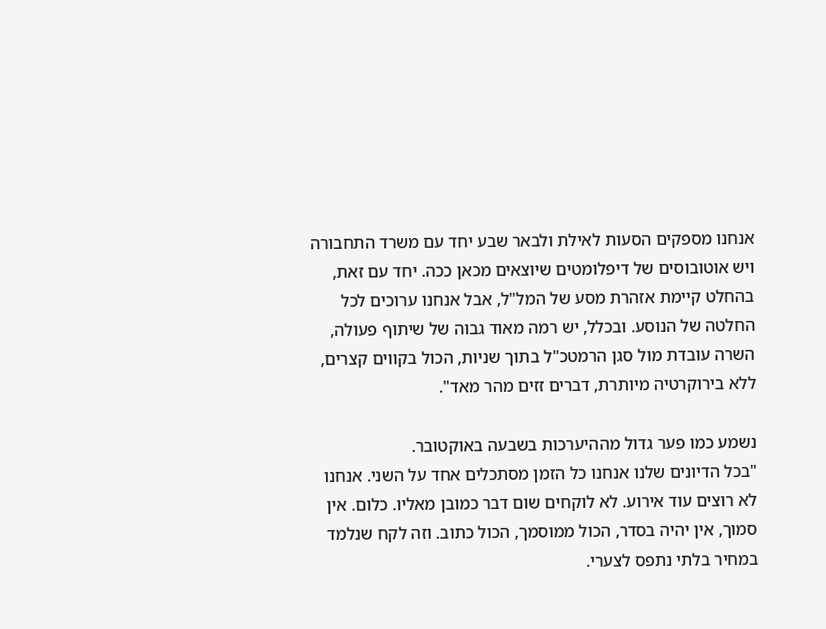אנחנו מספקים הסעות לאילת ולבאר שבע יחד עם משרד התחבורה ויש אוטובוסים של דיפלומטים שיוצאים מכאן ככה. יחד עם זאת, בהחלט קיימת אזהרת מסע של המל"ל, אבל אנחנו ערוכים לכל החלטה של הנוסע. ובכלל, יש רמה מאוד גבוה של שיתוף פעולה, השרה עובדת מול סגן הרמטכ"ל בתוך שניות, הכול בקווים קצרים, ללא בירוקרטיה מיותרת, דברים זזים מהר מאד".

נשמע כמו פער גדול מההיערכות בשבעה באוקטובר.
"בכל הדיונים שלנו אנחנו כל הזמן מסתכלים אחד על השני. אנחנו לא רוצים עוד אירוע. לא לוקחים שום דבר כמובן מאליו. כלום. אין סמוך, אין יהיה בסדר, הכול ממוסמך, הכול כתוב. וזה לקח שנלמד במחיר בלתי נתפס לצערי.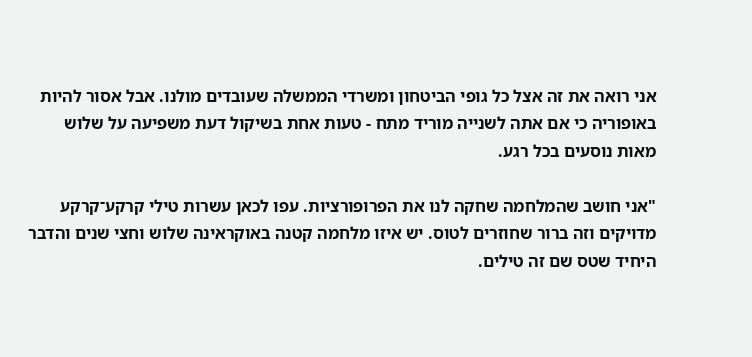אני רואה את זה אצל כל גופי הביטחון ומשרדי הממשלה שעובדים מולנו. אבל אסור להיות באופוריה כי אם אתה לשנייה מוריד מתח - טעות אחת בשיקול דעת משפיעה על שלוש מאות נוסעים בכל רגע.

"אני חושב שהמלחמה שחקה לנו את הפרופורציות. עפו לכאן עשרות טילי קרקע־קרקע מדויקים וזה ברור שחוזרים לטוס. יש איזו מלחמה קטנה באוקראינה שלוש וחצי שנים והדבר היחיד שטס שם זה טילים.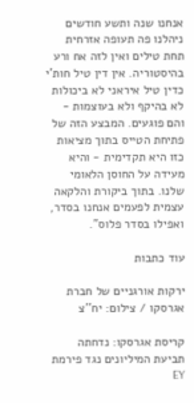אנחנו שנה ותשע חודשים ניהלנו פה תעופה אזרחית תחת טילים ואין לזה אח ורע בהיסטוריה. אין דין טיל חות'י כדין טיל איראני לא ביכולות לא בהיקף ולא בעוצמות - והם פוגעים. המבצע הזה של פתיחת הטייס בתוך מציאות כזו היא תקדימית - והיא מעידה על החוסן הלאומי שלנו. בתוך ביקורת והלקאה עצמית לפעמים אנחנו בסדר, ואפילו בסדר פלוס".

עוד כתבות

ירקות אורגניים של חברת אגרסקו / צילום: יח''צ

קריסת אגרסקו: נדחתה תביעת המיליונים נגד פירמת EY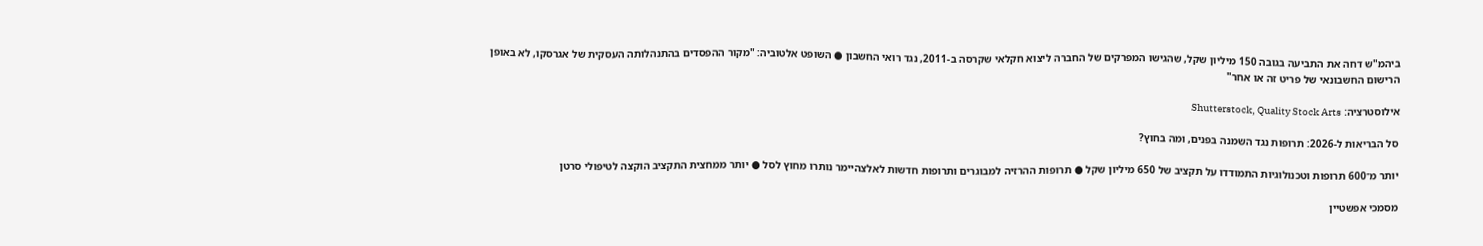ביהמ"ש דחה את התביעה בגובה 150 מיליון שקל, שהגישו המפרקים של החברה ליצוא חקלאי שקרסה ב-2011, נגד רואי החשבון ● השופט אלטוביה: "מקור ההפסדים בהתנהלותה העסקית של אגרסקו, לא באופן הרישום החשבונאי של פריט זה או אחר"

אילוסטרציה: Shutterstock, Quality Stock Arts

סל הבריאות ל-2026: תרופות נגד השמנה בפנים, ומה בחוץ?

יותר מ־600 תרופות וטכנולוגיות התמודדו על תקציב של 650 מיליון שקל ● תרופות ההרזיה למבוגרים ותרופות חדשות לאלצהיימר נותרו מחוץ לסל ● יותר ממחצית התקציב הוקצה לטיפולי סרטן

מסמכי אפשטיין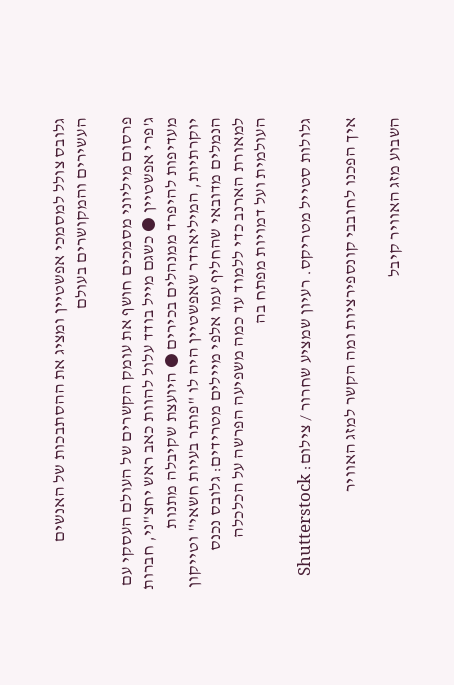גלובס צולל למסמכי אפשטיין ומציג את ההסתבכות של האנשים העשירים והמקושרים בעולם

פרסום מיליוני מסמכים חושף את עומק הקשרים של העולם העסקי עם ג'פרי אפשטיין ● כשגם מייל בודד עלול להוות כאב ראש יחצ"ני, חברות מעדיפות להיפרד ממנהלים בכירים ● היועצת שקיבלה מתנות יוקרתיות, המיליארדר שאפשטיין היה לו "פותר בעיות חשאי" וטייקון הנמלים מדובאי שהחליף עמו אלפי מיילים מטרידים: גלובס נכנס למאורת הארנב כדי ללמוד עד כמה משפיעה הפרשה על הכלכלה העולמית ועל דמויות מפתח בה

גלולות סטייל מטריקס. רעיון שמציע שחרור / צילום: Shutterstock

איך הפכנו לחובבי קונספירציות ומה הקשר למזג האוויר

השבוע מזג האוויר קיבל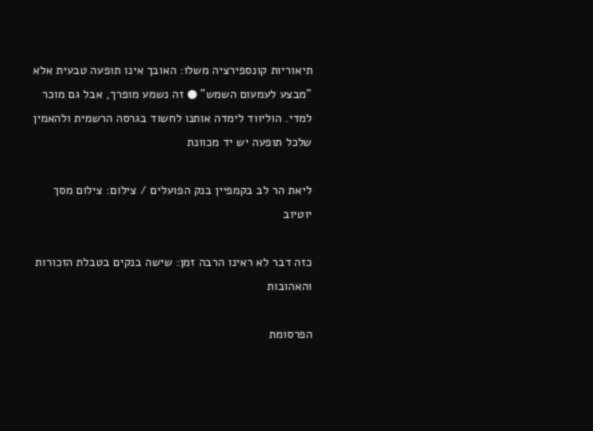תיאוריות קונספירציה משלו: האובך אינו תופעה טבעית אלא "מבצע לעמעום השמש" ● זה נשמע מופרך, אבל גם מוכר למדי. הוליווד לימדה אותנו לחשוד בגרסה הרשמית ולהאמין שלכל תופעה יש יד מכוונת

ליאת הר לב בקמפיין בנק הפועלים / צילום: צילום מסך יוטיוב

כזה דבר לא ראינו הרבה זמן: שישה בנקים בטבלת הזכורות והאהובות

הפרסומת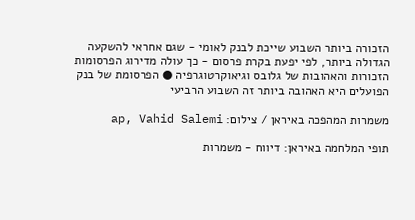הזכורה ביותר השבוע שייכת לבנק לאומי - שגם אחראי להשקעה הגדולה ביותר, לפי יפעת בקרת פרסום - כך עולה מדירוג הפרסומות הזכורות והאהובות של גלובס וגיאוקרטוגרפיה ● הפרסומת של בנק הפועלים היא האהובה ביותר זה השבוע הרביעי

משמרות המהפכה באיראן / צילום: ap, Vahid Salemi

תופי המלחמה באיראן: דיווח - משמרות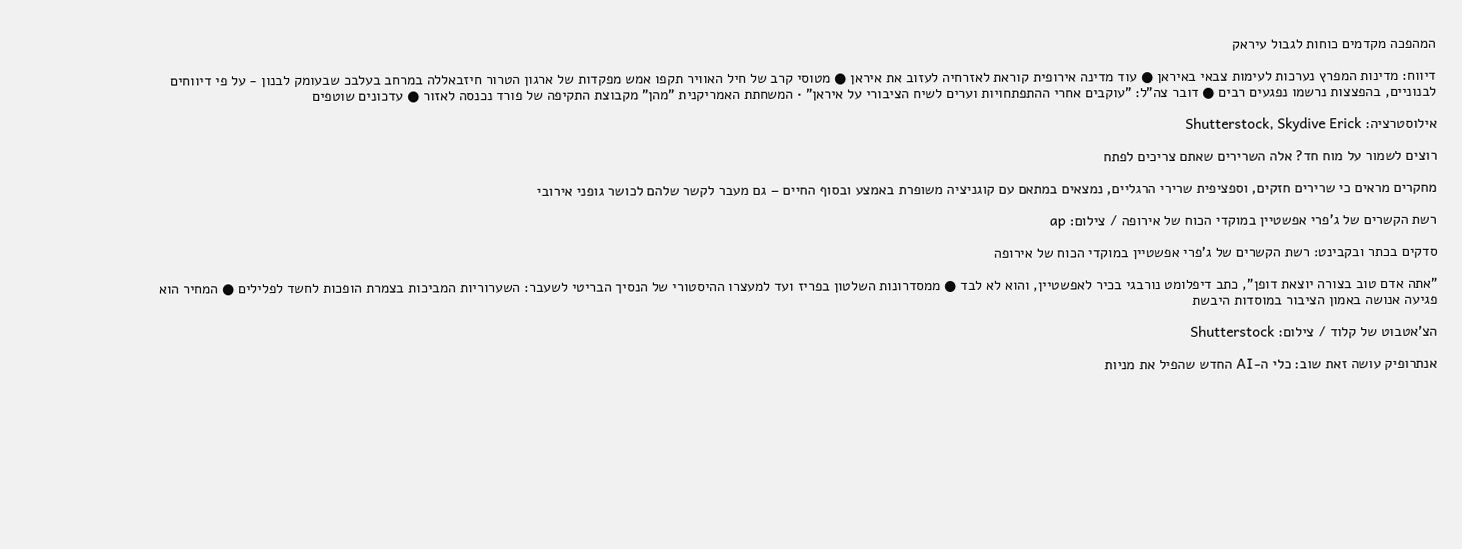המהפכה מקדמים כוחות לגבול עיראק

דיווח: מדינות המפרץ נערכות לעימות צבאי באיראן ● עוד מדינה אירופית קוראת לאזרחיה לעזוב את איראן ● מטוסי קרב של חיל האוויר תקפו אמש מפקדות של ארגון הטרור חיזבאללה במרחב בעלבכ שבעומק לבנון - על פי דיווחים לבנוניים, בהפצצות נרשמו נפגעים רבים ● דובר צה"ל: "עוקבים אחרי ההתפתחויות וערים לשיח הציבורי על איראן" • המשחתת האמריקנית "מהן" מקבוצת התקיפה של פורד נכנסה לאזור ● עדכונים שוטפים

אילוסטרציה: Shutterstock, Skydive Erick

רוצים לשמור על מוח חד? אלה השרירים שאתם צריכים לפתח

מחקרים מראים כי שרירים חזקים, וספציפית שרירי הרגליים, נמצאים במתאם עם קוגניציה משופרת באמצע ובסוף החיים – גם מעבר לקשר שלהם לכושר גופני אירובי

רשת הקשרים של ג'פרי אפשטיין במוקדי הכוח של אירופה / צילום: ap

סדקים בכתר ובקבינט: רשת הקשרים של ג'פרי אפשטיין במוקדי הכוח של אירופה

"אתה אדם טוב בצורה יוצאת דופן", כתב דיפלומט נורבגי בכיר לאפשטיין, והוא לא לבד ● ממסדרונות השלטון בפריז ועד למעצרו ההיסטורי של הנסיך הבריטי לשעבר: השערוריות המביכות בצמרת הופכות לחשד לפלילים ● המחיר הוא פגיעה אנושה באמון הציבור במוסדות היבשת

הצ'אטבוט של קלוד / צילום: Shutterstock

אנתרופיק עושה זאת שוב: כלי ה-AI החדש שהפיל את מניות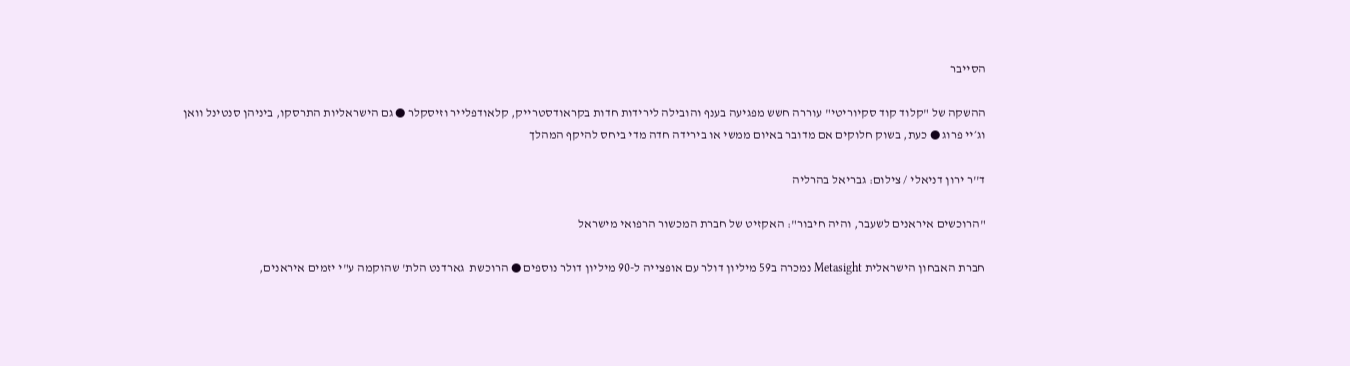הסייבר

ההשקה של "קלוד קוד סקיוריטי" עוררה חשש מפגיעה בענף והובילה לירידות חדות בקראודסטרייק, קלאודפלייר וזיסקלר ● גם הישראליות התרסקו, ביניהן סנטינל וואן וג׳יי פרוג ● כעת, בשוק חלוקים אם מדובר באיום ממשי או בירידה חדה מדי ביחס להיקף המהלך

ד''ר ירון דניאלי / צילום: גבריאל בהרליה

"הרוכשים איראנים לשעבר, והיה חיבור": האקזיט של חברת המכשור הרפואי מישראל

חברת האבחון הישראלית Metasight נמכרה ב59 מיליון דולר עם אופצייה ל-90 מיליון דולר נוספים ● הרוכשת  גארדנט הלת' שהוקמה ע"י יזמים איראנים,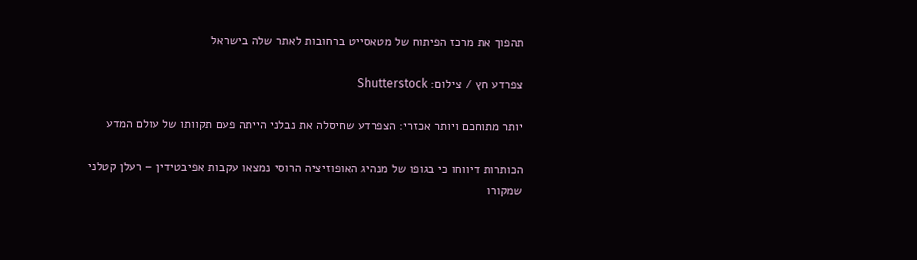תהפוך את מרכז הפיתוח של מטאסייט ברחובות לאתר שלה בישראל

צפרדע חץ / צילום: Shutterstock

יותר מתוחכם ויותר אכזרי: הצפרדע שחיסלה את נבלני הייתה פעם תקוותו של עולם המדע

הכותרות דיווחו כי בגופו של מנהיג האופוזיציה הרוסי נמצאו עקבות אפיבטידין – רעלן קטלני שמקורו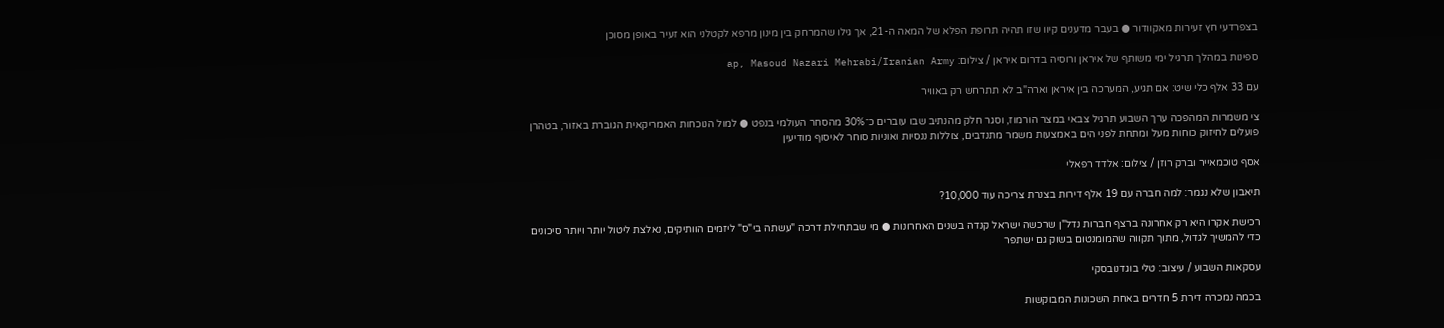בצפרדעי חץ זעירות מאקוודור ● בעבר מדענים קיוו שזו תהיה תרופת הפלא של המאה ה-21, אך גילו שהמרחק בין מינון מרפא לקטלני הוא זעיר באופן מסוכן

ספינות במהלך תרגיל ימי משותף של איראן ורוסיה בדרום איראן / צילום: ap, Masoud Nazari Mehrabi/Iranian Army

עם 33 אלף כלי שיט: אם תגיע, המערכה בין איראן וארה"ב לא תתרחש רק באוויר

צי משמרות המהפכה ערך השבוע תרגיל צבאי במצר הורמוז, וסגר חלק מהנתיב שבו עוברים כ־30% מהסחר העולמי בנפט ● למול הנוכחות האמריקאית הגוברת באזור, בטהרן פועלים לחיזוק כוחות מעל ומתחת לפני הים באמצעות משמר מתנדבים, צוללות ננסיות ואוניות סוחר לאיסוף מודיעין

אסף טוכמאייר וברק רוזן / צילום: אלדד רפאלי

תיאבון שלא נגמר: למה חברה עם 19 אלף דירות בצנרת צריכה עוד 10,000?

רכישת אקרו היא רק אחרונה ברצף חברות נדל"ן שרכשה ישראל קנדה בשנים האחרונות ● מי שבתחילת דרכה "עשתה בי"ס" ליזמים הוותיקים, נאלצת ליטול יותר ויותר סיכונים כדי להמשיך לגדול, מתוך תקווה שהמומנטום בשוק גם ישתפר

עסקאות השבוע / עיצוב: טלי בוגדנובסקי

בכמה נמכרה דירת 5 חדרים באחת השכונות המבוקשות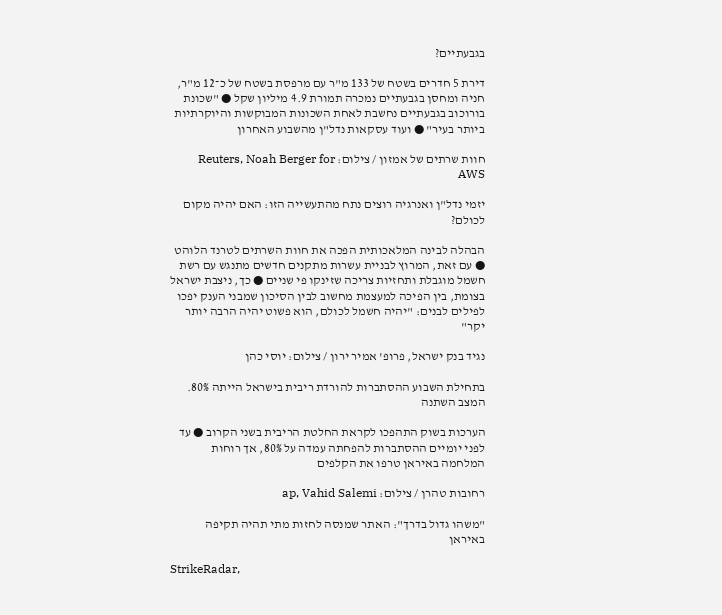בגבעתיים?

דירת 5 חדרים בשטח של 133 מ"ר עם מרפסת בשטח של כ־12 מ"ר, חניה ומחסן בגבעתיים נמכרה תמורת 4.9 מיליון שקל ● "שכונת בורוכוב בגבעתיים נחשבת לאחת השכונות המבוקשות והיוקרתיות ביותר בעיר" ● ועוד עסקאות נדל"ן מהשבוע האחרון

חוות שרתים של אמזון / צילום: Reuters, Noah Berger for AWS

יזמי נדל"ן ואנרגיה רוצים נתח מהתעשייה הזו: האם יהיה מקום לכולם?

הבהלה לבינה המלאכותית הפכה את חוות השרתים לטרנד הלוהט ● עם זאת, המרוץ לבניית עשרות מתקנים חדשים מתנגש עם רשת חשמל מוגבלת ותחזיות צריכה שזינקו פי שניים ● כך, ניצבת ישראל בצומת, בין הפיכה למעצמת מחשוב לבין הסיכון שמבני הענק יפכו לפילים לבנים: "יהיה חשמל לכולם, הוא פשוט יהיה הרבה יותר יקר"

נגיד בנק ישראל, פרופ' אמיר ירון / צילום: יוסי כהן

בתחילת השבוע ההסתברות להורדת ריבית בישראל הייתה 80%. המצב השתנה

הערכות בשוק התהפכו לקראת החלטת הריבית בשני הקרוב ● עד לפני יומיים ההסתברות להפחתה עמדה על 80%, אך רוחות המלחמה באיראן טרפו את הקלפים

רחובות טהרן / צילום: ap, Vahid Salemi

"משהו גדול בדרך": האתר שמנסה לחזות מתי תהיה תקיפה באיראן

StrikeRadar,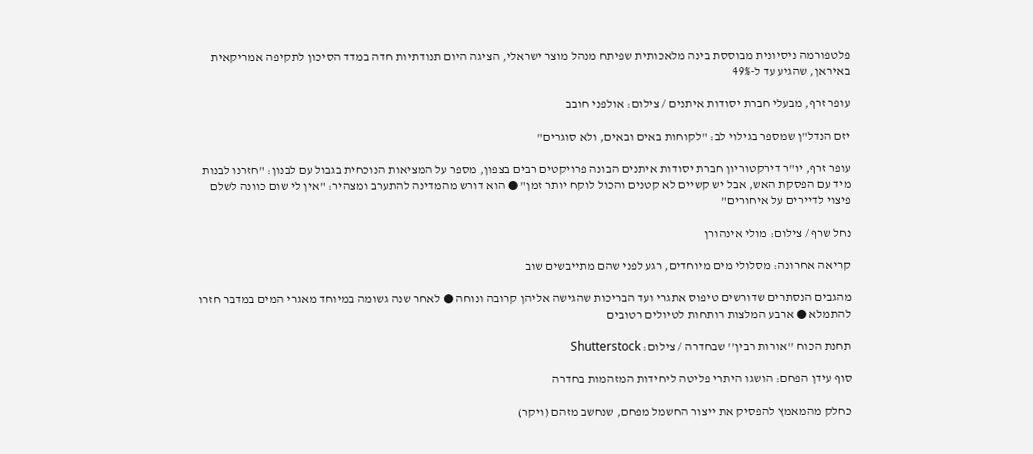פלטפורמה ניסיונית מבוססת בינה מלאכותית שפיתח מנהל מוצר ישראלי, הציגה היום תנודתיות חדה במדד הסיכון לתקיפה אמריקאית באיראן, שהגיע עד ל-49%

עופר זרף, מבעלי חברת יסודות איתנים / צילום: אולפני חובב

יזם הנדל"ן שמספר בגילוי לב: "לקוחות באים ובאים, ולא סוגרים"

עופר זרף, יו"ר דירקטוריון חברת יסודות איתנים הבונה פרויקטים רבים בצפון, מספר על המציאות הנוכחית בגבול עם לבנון: "חזרנו לבנות מיד עם הפסקת האש, אבל יש קשיים לא קטנים והכול לוקח יותר זמן" ● הוא דורש מהמדינה להתערב ומצהיר: "אין לי שום כוונה לשלם פיצוי לדיירים על איחורים"

נחל שרף / צילום: מולי אינהורן

קריאה אחרונה: מסלולי מים מיוחדים, רגע לפני שהם מתייבשים שוב

מהגבים הנסתרים שדורשים טיפוס אתגרי ועד הבריכות שהגישה אליהן קרובה ונוחה ● לאחר שנה גשומה במיוחד מאגרי המים במדבר חזרו להתמלא ● ארבע המלצות רותחות לטיולים רטובים

תחנת הכוח ''אורות רבין'' שבחדרה / צילום: Shutterstock

סוף עידן הפחם: הושגו היתרי פליטה ליחידות המזהמות בחדרה

כחלק מהמאמץ להפסיק את ייצור החשמל מפחם, שנחשב מזהם (ויקר)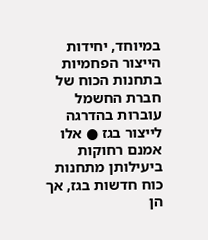במיוחד, יחידות הייצור הפחמיות בתחנות הכוח של חברת החשמל עוברות בהדרגה לייצור בגז ● אלו אמנם רחוקות ביעילותן מתחנות כוח חדשות בגז, אך הן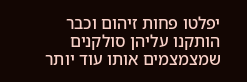יפלטו פחות זיהום וכבר הותקנו עליהן סולקנים שמצמצמים אותו עוד יותר